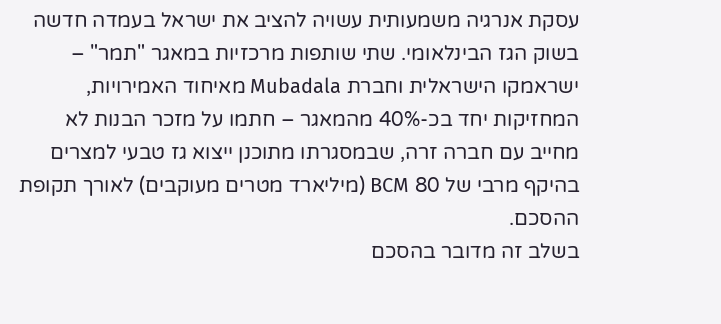עסקת אנרגיה משמעותית עשויה להציב את ישראל בעמדה חדשה בשוק הגז הבינלאומי. שתי שותפות מרכזיות במאגר "תמר" – ישראמקו הישראלית וחברת Mubadala מאיחוד האמירויות, המחזיקות יחד בכ-40% מהמאגר – חתמו על מזכר הבנות לא מחייב עם חברה זרה, שבמסגרתו מתוכנן ייצוא גז טבעי למצרים בהיקף מרבי של 80 BCM (מיליארד מטרים מעוקבים) לאורך תקופת ההסכם.
בשלב זה מדובר בהסכם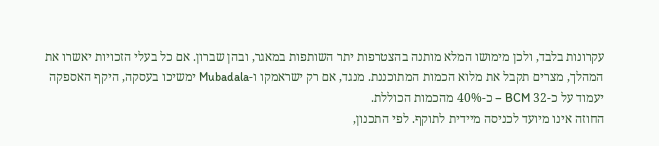עקרונות בלבד, ולכן מימושו המלא מותנה בהצטרפות יתר השותפות במאגר, ובהן שברון. אם כל בעלי הזכויות יאשרו את המהלך, מצרים תקבל את מלוא הכמות המתוכננת. מנגד, אם רק ישראמקו ו-Mubadala ימשיכו בעסקה, היקף האספקה יעמוד על כ-32 BCM – כ-40% מהכמות הכוללת.
החוזה אינו מיועד לכניסה מיידית לתוקף. לפי התכנון,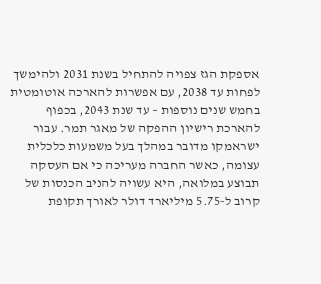אספקת הגז צפויה להתחיל בשנת 2031 ולהימשך לפחות עד 2038, עם אפשרות להארכה אוטומטית בחמש שנים נוספות – עד שנת 2043, בכפוף להארכת רישיון ההפקה של מאגר תמר. עבור ישראמקו מדובר במהלך בעל משמעות כלכלית עצומה, כאשר החברה מעריכה כי אם העסקה תבוצע במלואה, היא עשויה להניב הכנסות של קרוב ל-5.75 מיליארד דולר לאורך תקופת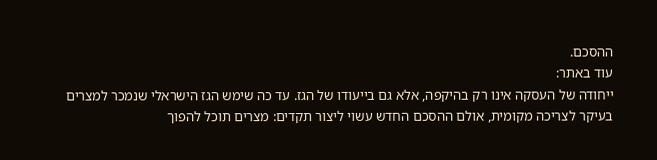ההסכם.
עוד באתר:
ייחודה של העסקה אינו רק בהיקפה, אלא גם בייעודו של הגז. עד כה שימש הגז הישראלי שנמכר למצרים בעיקר לצריכה מקומית, אולם ההסכם החדש עשוי ליצור תקדים: מצרים תוכל להפוך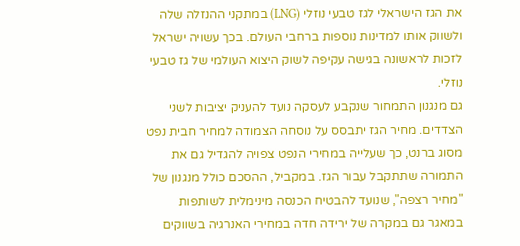את הגז הישראלי לגז טבעי נוזלי (LNG) במתקני ההנזלה שלה ולשווק אותו למדינות נוספות ברחבי העולם. בכך עשויה ישראל לזכות לראשונה בגישה עקיפה לשוק היצוא העולמי של גז טבעי נוזלי.
גם מנגנון התמחור שנקבע לעסקה נועד להעניק יציבות לשני הצדדים. מחיר הגז יתבסס על נוסחה הצמודה למחיר חבית נפט מסוג ברנט, כך שעלייה במחירי הנפט צפויה להגדיל גם את התמורה שתתקבל עבור הגז. במקביל, ההסכם כולל מנגנון של "מחיר רצפה", שנועד להבטיח הכנסה מינימלית לשותפות במאגר גם במקרה של ירידה חדה במחירי האנרגיה בשווקים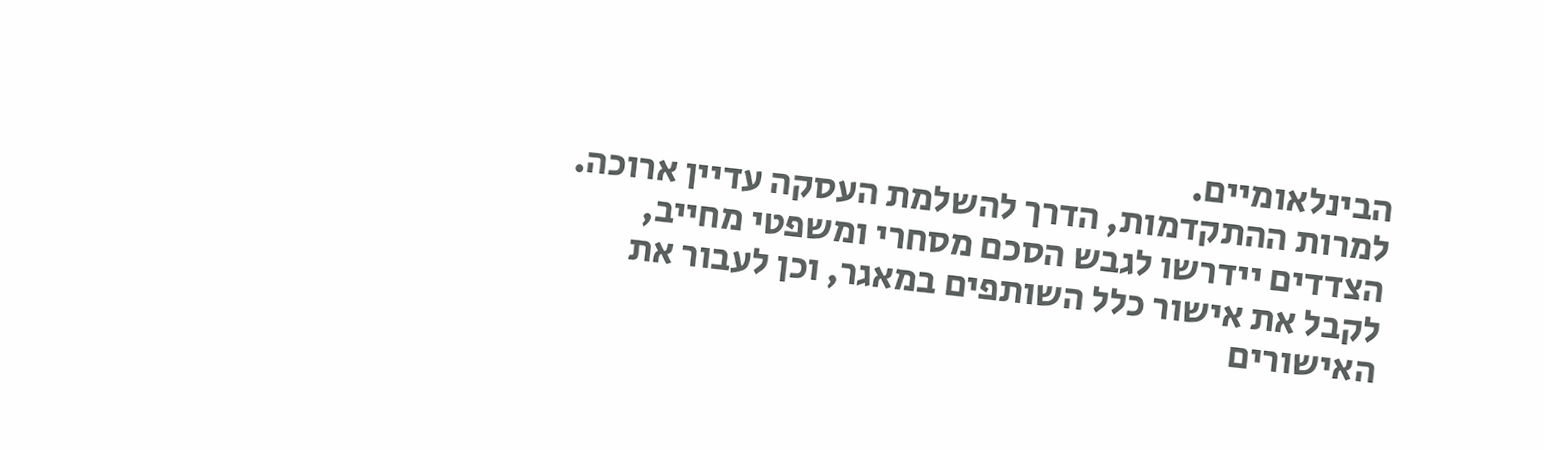הבינלאומיים.
למרות ההתקדמות, הדרך להשלמת העסקה עדיין ארוכה. הצדדים יידרשו לגבש הסכם מסחרי ומשפטי מחייב, לקבל את אישור כלל השותפים במאגר, וכן לעבור את האישורים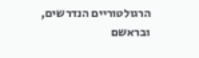הרגולטוריים הנדרשים, ובראשם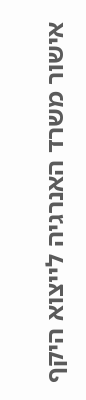אישור משרד האנרגיה לייצוא היקף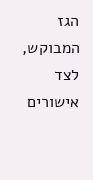הגז המבוקש, לצד אישורים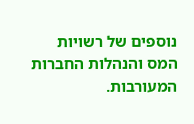נוספים של רשויות המס והנהלות החברות המעורבות.